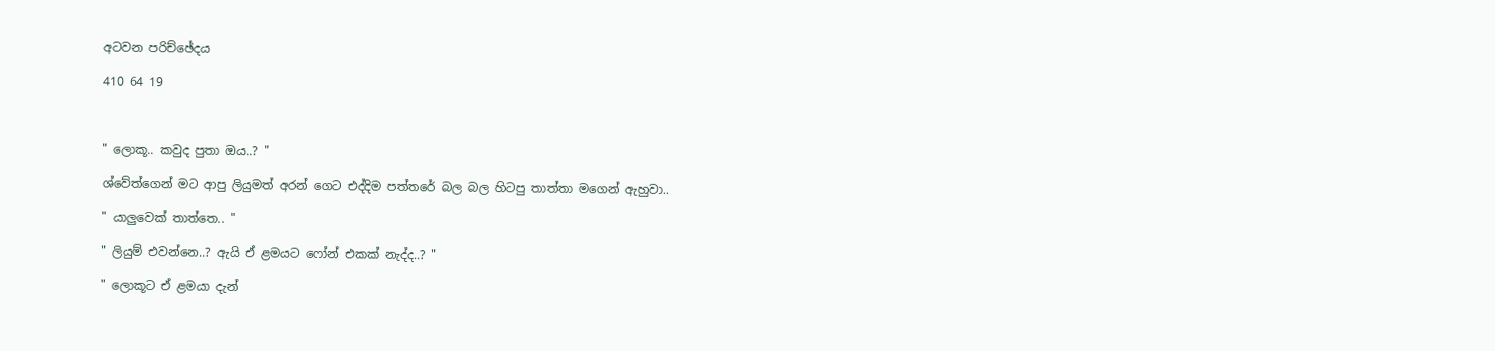අටවන පරිච්ඡේදය

410 64 19



" ලොකූ.. කවුද පුතා ඔය..? "

ශ්වේත්ගෙන් මට ආපු ලියුමත් අරන් ගෙට එද්දිම පත්තරේ බල බල හිටපු තාත්තා මගෙන් ඇහුවා..

" යාලුවෙක් තාත්තෙ.. "

" ලියුම් එවන්නෙ..? ඇයි ඒ ළමයට ෆෝන් එකක් නැද්ද..? "

" ලොකූට ඒ ළමයා දැන්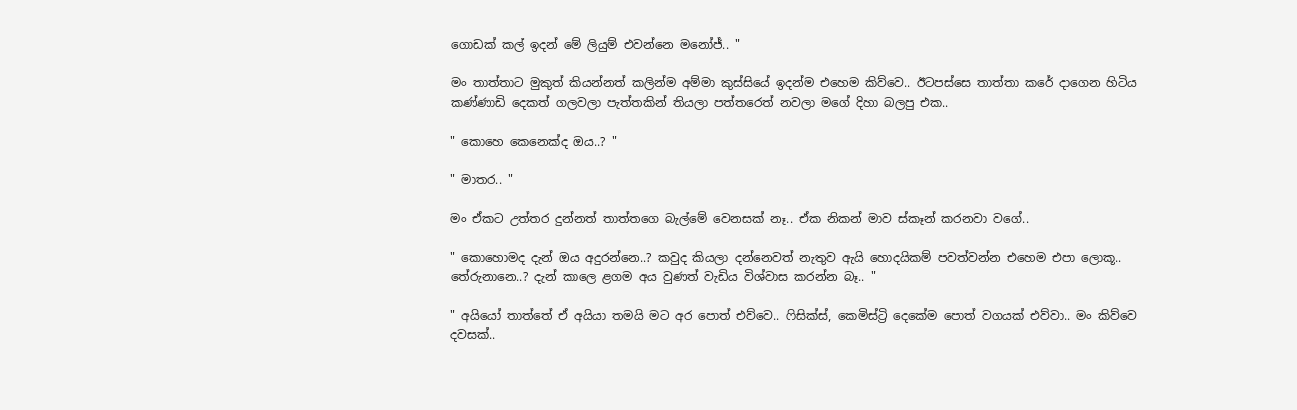ගොඩක් කල් ඉදන් මේ ලියුම් එවන්නෙ මනෝජ්.. "

මං තාත්තාට මුකුත් කියන්නත් කලින්ම අම්මා කුස්සියේ ඉදන්ම එහෙම කිව්වෙ.. ඊටපස්සෙ තාත්තා කරේ දාගෙන හිටිය කණ්ණාඩි දෙකත් ගලවලා පැත්තකින් තියලා පත්තරෙත් නවලා මගේ දිහා බලපු එක..

" කොහෙ කෙනෙක්ද ඔය..? "

" මාතර.. "

මං ඒකට උත්තර දුන්නත් තාත්තගෙ බැල්මේ වෙනසක් නෑ.. ඒක නිකන් මාව ස්කෑන් කරනවා වගේ..

" කොහොමද දැන් ඔය අදුරන්නෙ..? කවුද කියලා දන්නෙවත් නැතුව ඇයි හොදයිකම් පවත්වන්න එහෙම එපා ලොකූ.. තේරුනානෙ..? දැන් කාලෙ ළගම අය වුණත් වැඩිය විශ්වාස කරන්න බෑ.. "

" අයියෝ තාත්තේ ඒ අයියා තමයි මට අර පොත් එව්වෙ.. ෆිසික්ස්, කෙමිස්ට්‍රි දෙකේම පොත් වගයක් එව්වා.. මං කිව්වෙ දවසක්..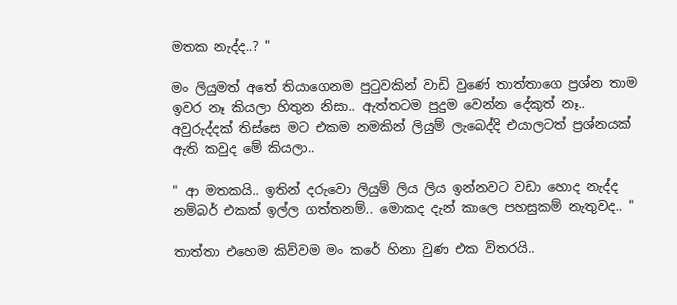මතක නැද්ද..? "

මං ලියුමත් අතේ තියාගෙනම පුටුවකින් වාඩි වුණේ තාත්තාගෙ ප්‍රශ්න තාම ඉවර නෑ කියලා හිතුන නිසා.. ඇත්තටම පුදුම වෙන්න දේකුත් නෑ.. අවුරුද්දක් තිස්සෙ මට එකම නමකින් ලියුම් ලැබෙද්දි එයාලටත් ප්‍රශ්නයක් ඇති කවුද මේ කියලා..

" ආ මතකයි.. ඉතින් දරුවො ලියුම් ලිය ලිය ඉන්නවට වඩා හොද නැද්ද නම්බර් එකක් ඉල්ල ගත්තනම්.. මොකද දැන් කාලෙ පහසුකම් නැතුවද.. "

තාත්තා එහෙම කිව්වම මං කරේ හිනා වුණ එක විතරයි..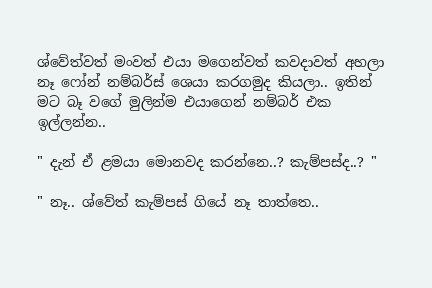ශ්වේත්වත් මංවත් එයා මගෙන්වත් කවදාවත් අහලා නෑ ෆෝන් නම්බර්ස් ශෙයා කරගමුද කියලා.. ඉතින් මට බෑ වගේ මුලින්ම එයාගෙන් නම්බර් එක ඉල්ලන්න..

" දැන් ඒ ළමයා මොනවද කරන්නෙ..? කැම්පස්ද..? "

" නෑ.. ශ්වේත් කැම්පස් ගියේ නෑ තාත්තෙ..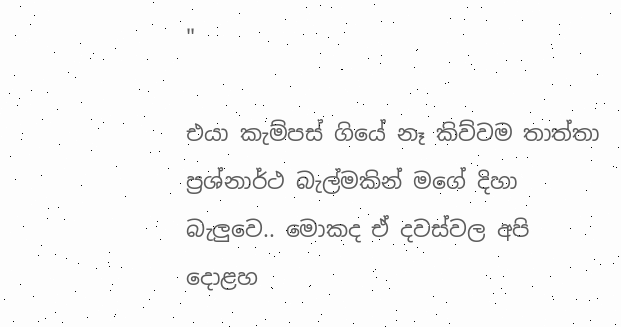"

එයා කැම්පස් ගියේ නෑ කිව්වම තාත්තා ප්‍රශ්නාර්ථ බැල්මකින් මගේ දිහා බැලුවෙ.. මොකද ඒ දවස්වල අපි දොළහ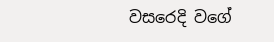වසරෙදි වගේ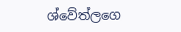ශ්වේත්ලගෙ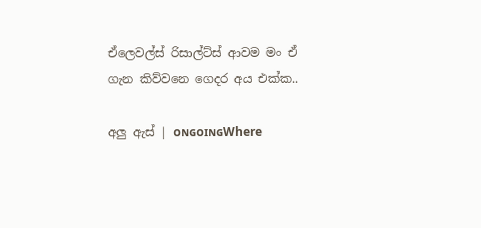ඒලෙවල්ස් රිසාල්ට්ස් ආවම මං ඒ ගැන කිව්වනෙ ගෙදර අය එක්ක..

අලු ඇස් | ᴏɴɢᴏɪɴɢWhere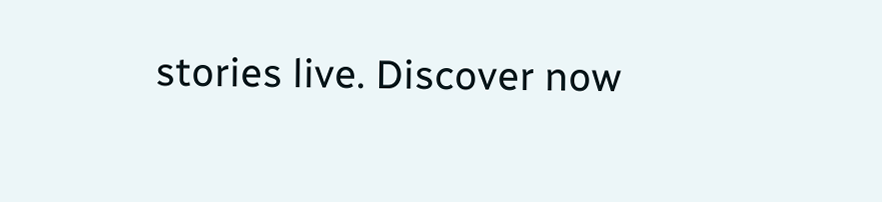stories live. Discover now